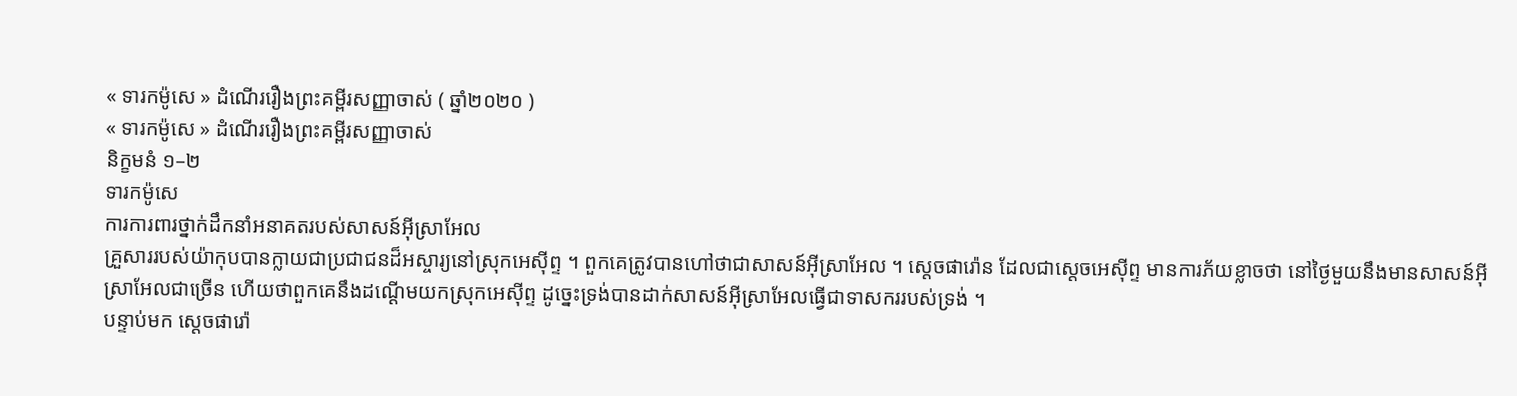« ទារកម៉ូសេ » ដំណើររឿងព្រះគម្ពីរសញ្ញាចាស់ ( ឆ្នាំ២០២០ )
« ទារកម៉ូសេ » ដំណើររឿងព្រះគម្ពីរសញ្ញាចាស់
និក្ខមនំ ១–២
ទារកម៉ូសេ
ការការពារថ្នាក់ដឹកនាំអនាគតរបស់សាសន៍អ៊ីស្រាអែល
គ្រួសាររបស់យ៉ាកុបបានក្លាយជាប្រជាជនដ៏អស្ចារ្យនៅស្រុកអេស៊ីព្ទ ។ ពួកគេត្រូវបានហៅថាជាសាសន៍អ៊ីស្រាអែល ។ ស្តេចផារ៉ោន ដែលជាស្ដេចអេស៊ីព្ទ មានការភ័យខ្លាចថា នៅថ្ងៃមួយនឹងមានសាសន៍អ៊ីស្រាអែលជាច្រើន ហើយថាពួកគេនឹងដណ្ដើមយកស្រុកអេស៊ីព្ទ ដូច្នេះទ្រង់បានដាក់សាសន៍អ៊ីស្រាអែលធ្វើជាទាសកររបស់ទ្រង់ ។
បន្ទាប់មក ស្តេចផារ៉ោ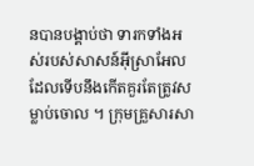នបានបង្គាប់ថា ទារកទាំងអស់របស់សាសន៍អ៊ីស្រាអែលដែលទើបនឹងកើតគួរតែត្រូវសម្លាប់ចោល ។ ក្រុមគ្រួសារសា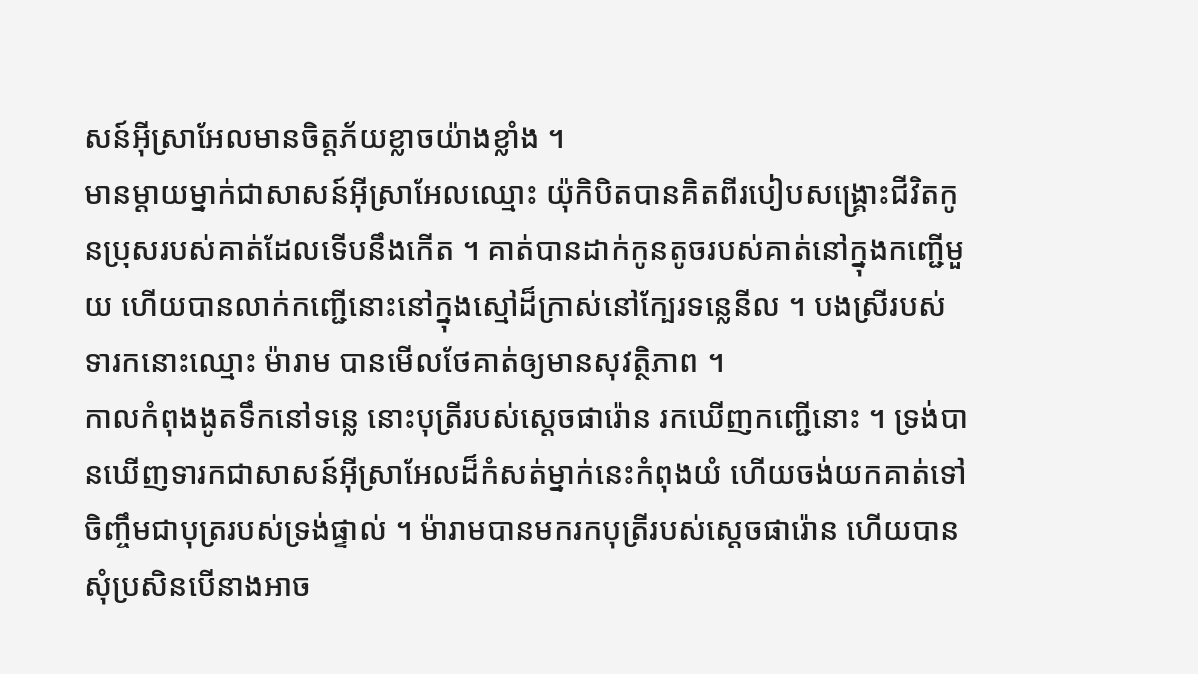សន៍អ៊ីស្រាអែលមានចិត្តភ័យខ្លាចយ៉ាងខ្លាំង ។
មានម្ដាយម្នាក់ជាសាសន៍អ៊ីស្រាអែលឈ្មោះ យ៉ុកិបិតបានគិតពីរបៀបសង្គ្រោះជីវិតកូនប្រុសរបស់គាត់ដែលទើបនឹងកើត ។ គាត់បានដាក់កូនតូចរបស់គាត់នៅក្នុងកញ្ជើមួយ ហើយបានលាក់កញ្ជើនោះនៅក្នុងស្មៅដ៏ក្រាស់នៅក្បែរទន្លេនីល ។ បងស្រីរបស់ទារកនោះឈ្មោះ ម៉ារាម បានមើលថែគាត់ឲ្យមានសុវត្ថិភាព ។
កាលកំពុងងូតទឹកនៅទន្លេ នោះបុត្រីរបស់ស្តេចផារ៉ោន រកឃើញកញ្ជើនោះ ។ ទ្រង់បានឃើញទារកជាសាសន៍អ៊ីស្រាអែលដ៏កំសត់ម្នាក់នេះកំពុងយំ ហើយចង់យកគាត់ទៅចិញ្ចឹមជាបុត្ររបស់ទ្រង់ផ្ទាល់ ។ ម៉ារាមបានមករកបុត្រីរបស់ស្តេចផារ៉ោន ហើយបានសុំប្រសិនបើនាងអាច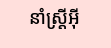នាំស្ត្រីអ៊ី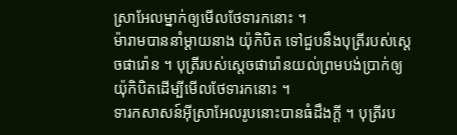ស្រាអែលម្នាក់ឲ្យមើលថែទារកនោះ ។
ម៉ារាមបាននាំម្ដាយនាង យ៉ុកិបិត ទៅជួបនឹងបុត្រីរបស់ស្តេចផារ៉ោន ។ បុត្រីរបស់ស្តេចផារ៉ោនយល់ព្រមបង់ប្រាក់ឲ្យយ៉ុកិបិតដើម្បីមើលថែទារកនោះ ។
ទារកសាសន៍អ៊ីស្រាអែលរូបនោះបានធំដឹងក្ដី ។ បុត្រីរប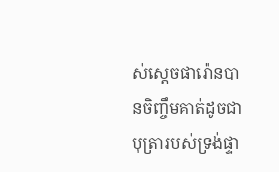ស់ស្តេចផារ៉ោនបានចិញ្ចឹមគាត់ដូចជាបុត្រារបស់ទ្រង់ផ្ទា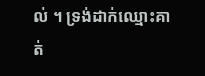ល់ ។ ទ្រង់ដាក់ឈ្មោះគាត់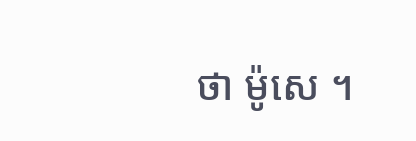ថា ម៉ូសេ ។